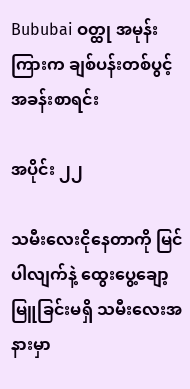Bububai ဝတ္ထု အမုန်းကြားက ချစ်ပန်းတစ်ပွင့် အခန်းစာရင်း

အပိုင်း ၂၂

သမီးလေးငိုနေတာကို မြင်ပါလျက်နဲ့ ထွေးပွေ့ချော့မြူခြင်းမရှိ သမီးလေးအနားမှာ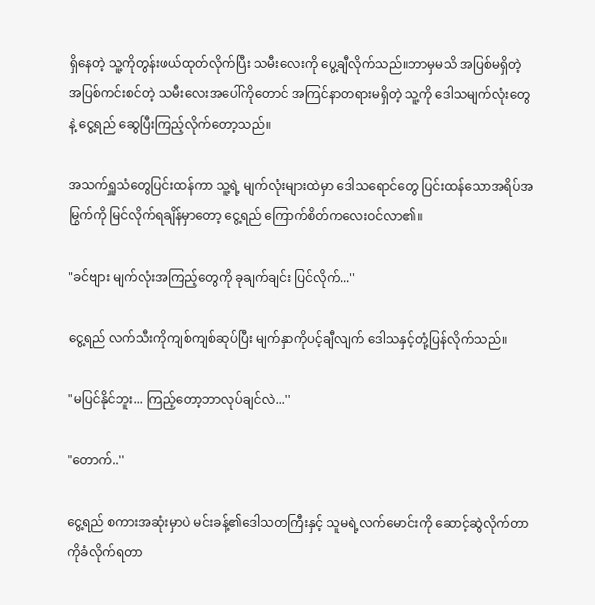ရှိနေတဲ့ သူ့ကိုတွန်းဖယ်ထုတ်လိုက်ပြီး သမီးလေးကို ပွေ့ချီလိုက်သည်။ဘာမှမသိ အပြစ်မရှိတဲ့ အပြစ်ကင်းစင်တဲ့ သမီးလေးအပေါ်ကိုတောင် အကြင်နာတရားမရှိတဲ့ သူ့ကို ဒေါသမျက်လုံးတွေနဲ့ ငွေ့ရည် ဆွေပြီးကြည့်လိုက်တော့သည်။

အသက်ရှူသံတွေပြင်းထန်ကာ သူ့ရဲ့ မျက်လုံးများထဲမှာ ဒေါသရောင်တွေ ပြင်းထန်သောအရိပ်အမြွက်ကို မြင်လိုက်ရချိန်မှာတော့ ငွေ့ရည် ကြောက်စိတ်ကလေးဝင်လာ၏။

"ခင်ဗျား မျက်လုံးအကြည့်တွေကို ခုချက်ချင်း ပြင်လိုက်...''

ငွေ့ရည် လက်သီးကိုကျစ်ကျစ်ဆုပ်ပြီး မျက်နှာကိုပင့်ချီလျက် ဒေါသနှင့်တုံ့ပြန်လိုက်သည်။

"မပြင်နိုင်ဘူး... ကြည့်တော့ဘာလုပ်ချင်လဲ...''

"တောက်..''

ငွေ့ရည် စကားအဆုံးမှာပဲ မင်းခန့်၏ဒေါသတကြီးနှင့် သူမရဲ့လက်မောင်းကို ဆောင့်ဆွဲလိုက်တာကိုခံလိုက်ရတာ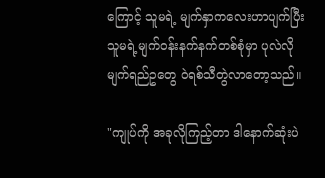ကြောင့် သူမရဲ့ မျက်နှာကလေးဟာပျက်ပြီး သူမရဲ့မျက်ဝန်းနက်နက်တစ်စုံမှာ ပုလဲလို မျက်ရည်ဥတွေ ဝဲရစ်သီတွဲလာတော့သည်။

"ကျုပ်ကို အခုလိုကြည့်တာ ဒါနောက်ဆုံးပဲ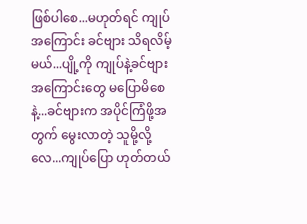ဖြစ်ပါစေ...မဟုတ်ရင် ကျုပ်အကြောင်း ခင်ဗျား သိရလိမ့်မယ်...ပျို့ကို ကျုပ်နဲ့ခင်ဗျားအကြောင်းတွေ မပြောမိစေနဲ့...ခင်ဗျားက အပိုင်ကြံဖို့အတွက် မွေးလာတဲ့ သူမို့လို့လေ...ကျုပ်ပြော ဟုတ်တယ်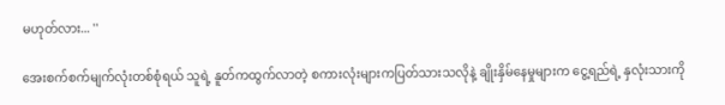မဟုတ်လား... ''

အေးစက်စက်မျက်လုံးတစ်စုံရယ် သူရဲ့ နူတ်ကထွက်လာတဲ့ စကားလုံးများကပြတ်သားသလိုနဲ့ ချိုးနှိမ်နေမှုများက ငွေ့ရည်ရဲ့ နှလုံးသားကို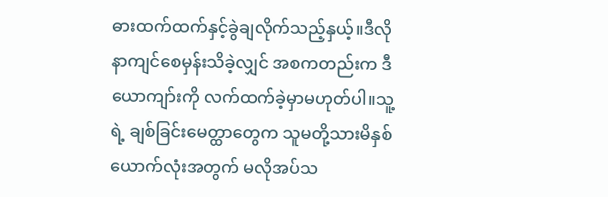ဓားထက်ထက်နှင့်ခွဲချလိုက်သည့်နှယ့်။ဒီလို နာကျင်စေမှန်းသိခဲ့လျှင် အစကတည်းက ဒီယောကျာ်းကို လက်ထက်ခဲ့မှာမဟုတ်ပါ။သူ့ရဲ့ ချစ်ခြင်းမေတ္ထာတွေက သူမတို့သားမိနှစ်ယောက်လုံးအတွက် မလိုအပ်သ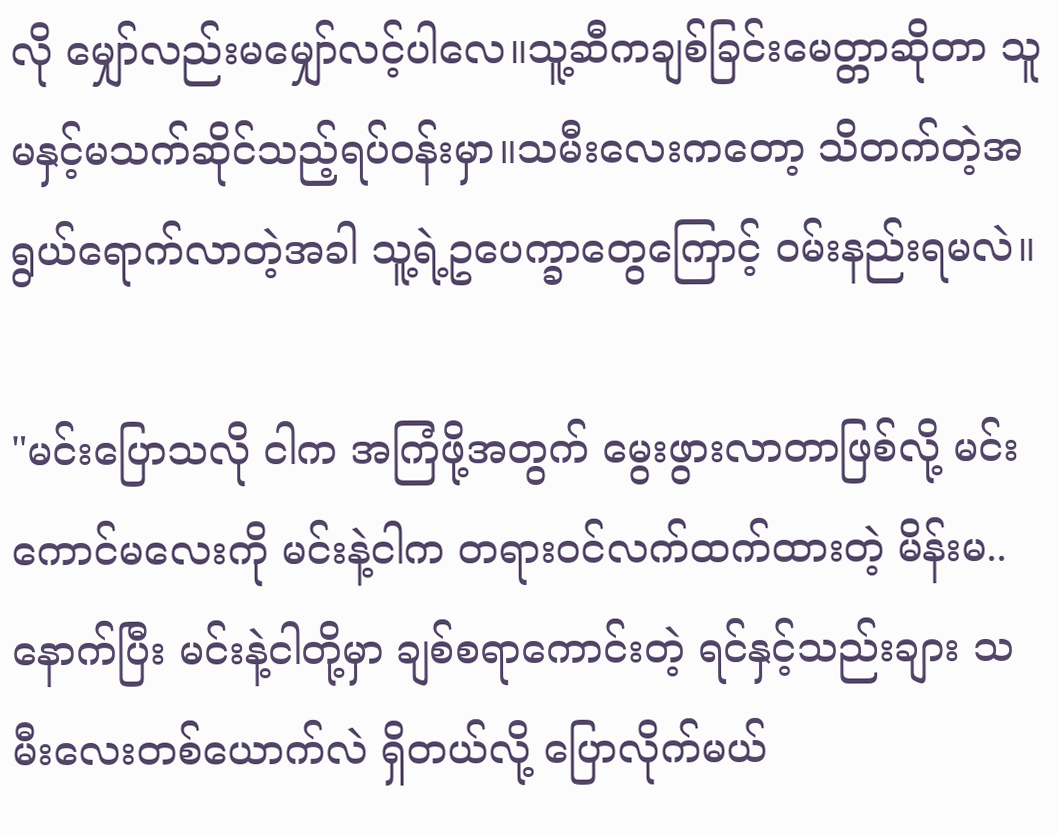လို မျှော်လည်းမမျှော်လင့်ပါလေ။သူ့ဆီကချစ်ခြင်းမေတ္တာဆိုတာ သူမနှင့်မသက်ဆိုင်သည့်ရပ်ဝန်းမှာ။သမီးလေးကတော့ သိတက်တဲ့အရွယ်ရောက်လာတဲ့အခါ သူ့ရဲ့ဥပေက္ခာတွေကြောင့် ဝမ်းနည်းရမလဲ။

"မင်းပြောသလို ငါက အကြံဖို့အတွက် မွေးဖွားလာတာဖြစ်လို့ မင်းကောင်မလေးကို မင်းနဲ့ငါက တရားဝင်လက်ထက်ထားတဲ့ မိန်းမ..နောက်ပြီး မင်းနဲ့ငါတို့မှာ ချစ်စရာကောင်းတဲ့ ရင်နှင့်သည်းချား သမီးလေးတစ်ယောက်လဲ ရှိတယ်လို့ ပြောလိုက်မယ်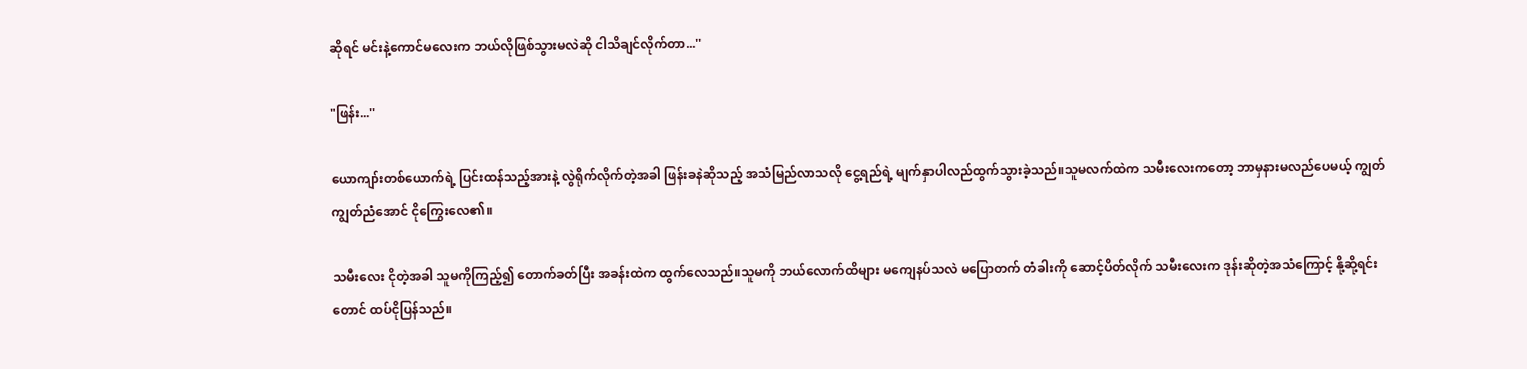ဆိုရင် မင်းနဲ့ကောင်မလေးက ဘယ်လိုဖြစ်သွားမလဲဆို ငါသိချင်လိုက်တာ...''

"ဖြန်း...''

ယောကျာ်းတစ်ယောက်ရဲ့ ပြင်းထန်သည့်အားနဲ့ လွဲရိုက်လိုက်တဲ့အခါ ဖြန်းခနဲဆိုသည့် အသံမြည်လာသလို ငွေ့ရည်ရဲ့ မျက်နှာပါလည်ထွက်သွားခဲ့သည်။သူမလက်ထဲက သမီးလေးကတော့ ဘာမှနားမလည်ပေမယ့် ကျွတ်ကျွတ်ညံအောင် ငိုကြွေးလေ၏။

သမီးလေး ငိုတဲ့အခါ သူမကိုကြည့်၍ တောက်ခတ်ပြီး အခန်းထဲက ထွက်လေသည်။သူမကို ဘယ်လောက်ထိများ မကျေနပ်သလဲ မပြောတက် တံခါးကို ဆောင့်ပိတ်လိုက် သမီးလေးက ဒုန်းဆိုတဲ့အသံကြောင့် နို့ဆို့ရင်းတောင် ထပ်ငိုပြန်သည်။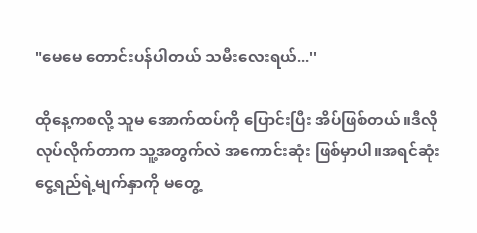"မေမေ တောင်းပန်ပါတယ် သမီးလေးရယ်...''

ထိုနေ့ကစလို့ သူမ အောက်ထပ်ကို ပြောင်းပြီး အိပ်ဖြစ်တယ်။ဒီလိုလုပ်လိုက်တာက သူ့အတွက်လဲ အကောင်းဆုံး ဖြစ်မှာပါ။အရင်ဆုံး ငွေ့ရည်ရဲ့မျက်နှာကို မတွေ့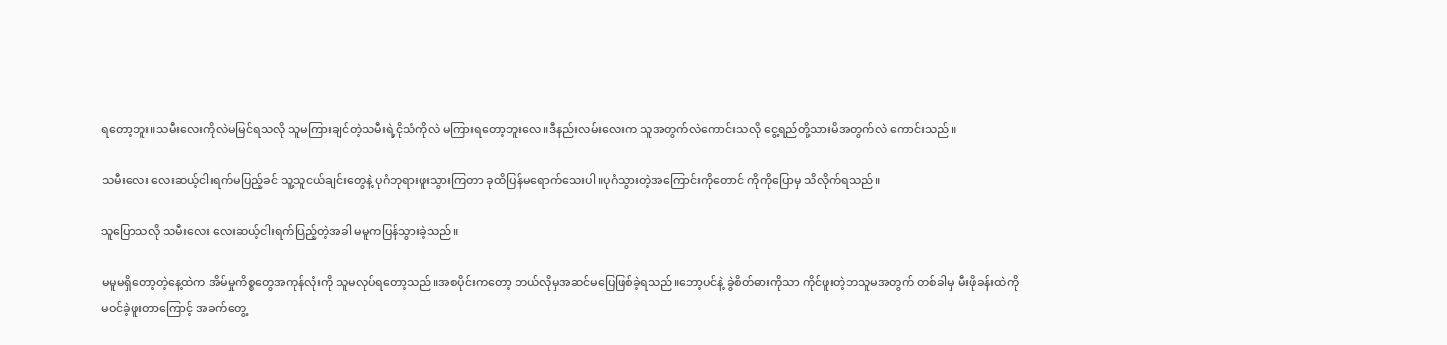ရတော့ဘူး။သမီးလေးကိုလဲမမြင်ရသလို သူမကြားချင်တဲ့သမီးရဲ့ငိုသံကိုလဲ မကြားရတော့ဘူးလေ။ဒီနည်းလမ်းလေးက သူအတွက်လဲကောင်းသလို ငွေ့ရည်တို့သားမိအတွက်လဲ ကောင်းသည်။

သမီးလေး လေးဆယ့်ငါးရက်မပြည့်ခင် သူ့သူငယ်ချင်းတွေနဲ့ ပုဂံဘုရားဖူးသွားကြတာ ခုထိပြန်မရောက်သေးပါ။ပုဂံသွားတဲ့အကြောင်းကိုတောင် ကိုကိုပြောမှ သိလိုက်ရသည်။

သူပြောသလို သမီးလေး လေးဆယ့်ငါးရက်ပြည့်တဲ့အခါ မမူကပြန်သွားခဲ့သည်။

မမူမရှိတော့တဲ့နေ့ထဲက အိမ်မှုကိစ္စတွေအကုန်လုံးကို သူမလုပ်ရတော့သည်။အစပိုင်းကတော့ ဘယ်လိုမှအဆင်မပြေဖြစ်ခဲ့ရသည်။ဘော့ပင်နဲ့ ခွဲစိတ်ဓားကိုသာ ကိုင်ဖူးတဲ့ဘသူမအတွက် တစ်ခါမှ မီးဖိုခန်းထဲကို မဝင်ခဲ့ဖူးတာကြောင့် အခက်တွေ့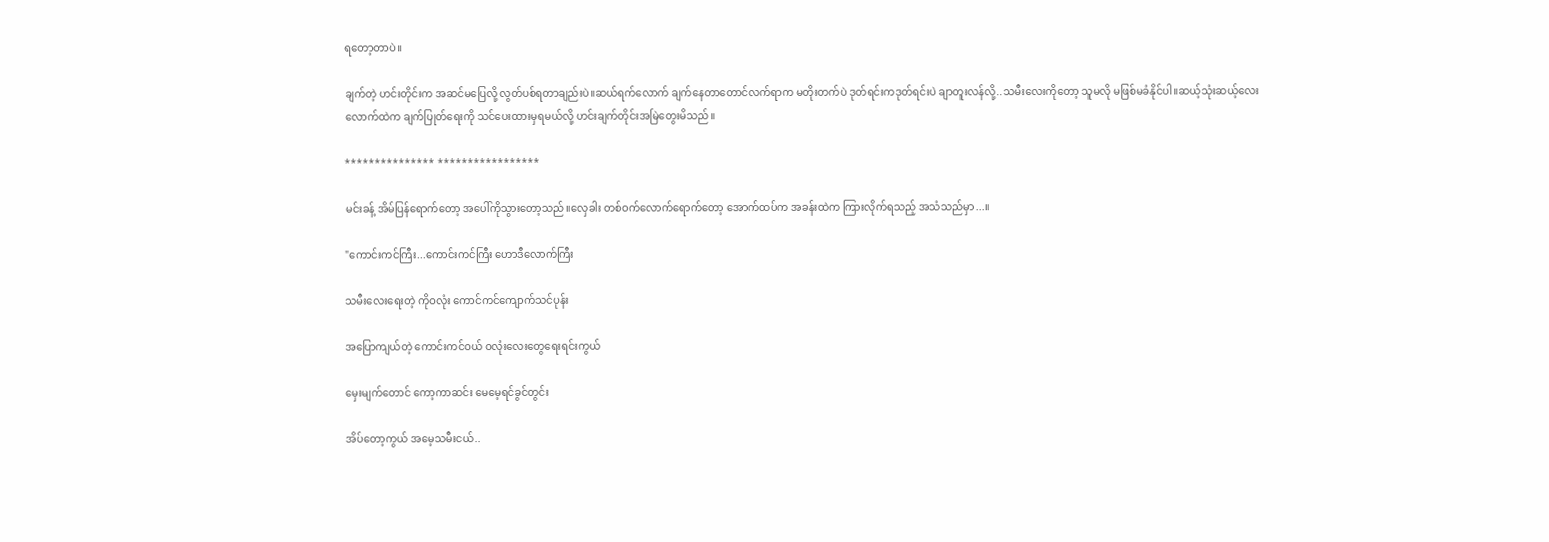ရတော့တာပဲ။

ချက်တဲ့ ဟင်းတိုင်းက အဆင်မပြေလို့ လွတ်ပစ်ရတာချည်းပဲ။ဆယ်ရက်လောက် ချက်နေတာတောင်လက်ရာက မတိုးတက်ပဲ ဒုတ်ရင်းကဒုတ်ရင်းပဲ ချာတူးလန်လို့..သမီးလေးကိုတော့ သူမလို မဖြစ်မခံနိုင်ပါ။ဆယ့်သုံးဆယ့်လေးလောက်ထဲက ချက်ပြုတ်ရေးကို သင်ပေးထားမှရမယ်လို့ ဟင်းချက်တိုင်းအမြဲတွေးမိသည်။

*************** *****************

မင်းခန့် အိမ်ပြန်ရောက်တော့ အပေါ်ကိုသွားတော့သည်။လှေခါး တစ်ဝက်လောက်ရောက်တော့ အောက်ထပ်က အခန်းထဲက ကြားလိုက်ရသည့် အသံသည်မှာ...။

"ကောင်းကင်ကြီး...ကောင်းကင်ကြီး ဟောဒီလောက်ကြီး

သမီးလေးရေးတဲ့ ကိုဝလုံး ကောင်ကင်ကျောက်သင်ပုန်း

အပြောကျယ်တဲ့ ကောင်းကင်ဝယ် ဝလုံးလေးတွေရေးရင်းကွယ်

မှေးမျက်တောင် ကော့ကာဆင်း မေမေ့ရင်ခွင်တွင်း

အိပ်တော့ကွယ် အမေ့သမီးငယ်..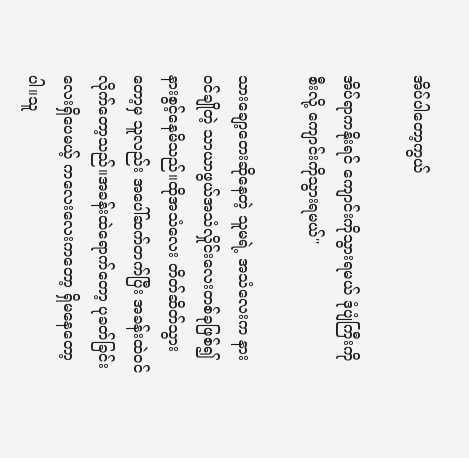အိပ်ပါတော့ကွယ်

အိပ်ရာကနိုးရင် ကျောင်းကိုသွားရမယ် ဒုံပျံကြီးကိုစီးလို့ ကျောင်းကိုသွားရမယ်''

သားချော့တေးဆိုနေတဲ့ သူမရဲ့ အသံလေးက နားဝင်ချိုတဲ့ သာယာဖွယ်အသံလှိုင်းလေးတစ်ခုဖြစ်၍ နားစွင့်နေမိသည်။ထိုအသံလေး တိတ်ဆိတ်သွားတော့မှ သူလည်း အပေါ်ဆက်တက်ပြီး အခန်းထဲဝင်လိုက်တော့သည်။အခန်းထဲရောက်တော့ ပုခတ်ခြင်းလေးရှိပေမယ့် ကလေးလေးကတော့ ရှိမနေတော့ပါ။သူ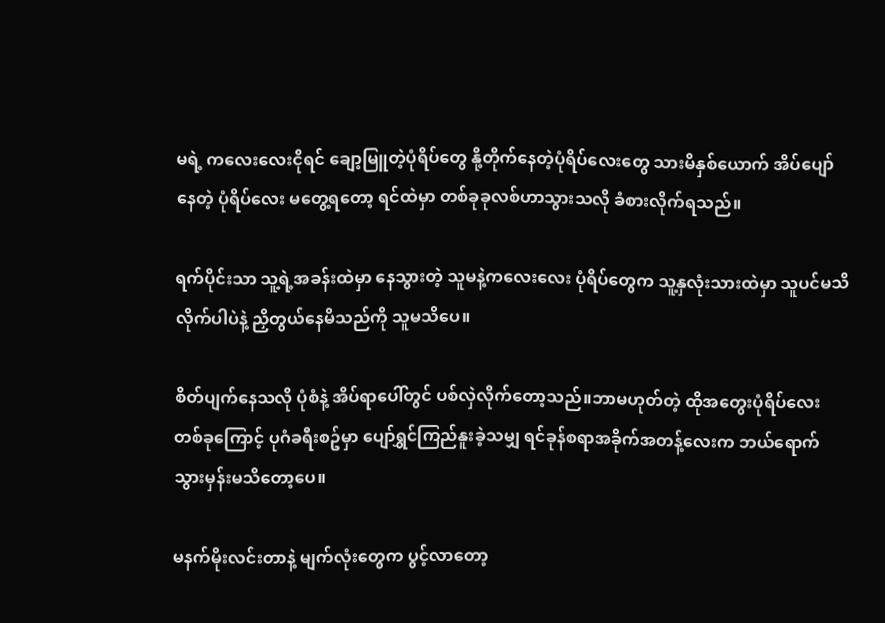မရဲ့ ကလေးလေးငိုရင် ချော့မြူတဲ့ပုံရိပ်တွေ နို့တိုက်နေတဲ့ပုံရိပ်လေးတွေ သားမိနှစ်ယောက် အိပ်ပျော်နေတဲ့ ပုံရိပ်လေး မတွေ့ရတော့ ရင်ထဲမှာ တစ်ခုခုလစ်ဟာသွားသလို ခံစားလိုက်ရသည်။

ရက်ပိုင်းသာ သူ့ရဲ့အခန်းထဲမှာ နေသွားတဲ့ သူမနဲ့ကလေးလေး ပုံရိပ်တွေက သူ့နှလုံးသားထဲမှာ သူပင်မသိလိုက်ပါပဲနဲ့ ညှိတွယ်နေမိသည်ကို သူမသိပေ။

စိတ်ပျက်နေသလို ပုံစံနဲ့ အိပ်ရာပေါ်တွင် ပစ်လှဲလိုက်တော့သည်။ဘာမဟုတ်တဲ့ ထိုအတွေးပုံရိပ်လေးတစ်ခုကြောင့် ပုဂံခရီးစဥ်မှာ ပျော်ရွှင်ကြည်နူးခဲ့သမျှ ရင်ခုန်စရာအခိုက်အတန့်လေးက ဘယ်ရောက်သွားမှန်းမသိတော့ပေ။

မနက်မိုးလင်းတာနဲ့ မျက်လုံးတွေက ပွင့်လာတော့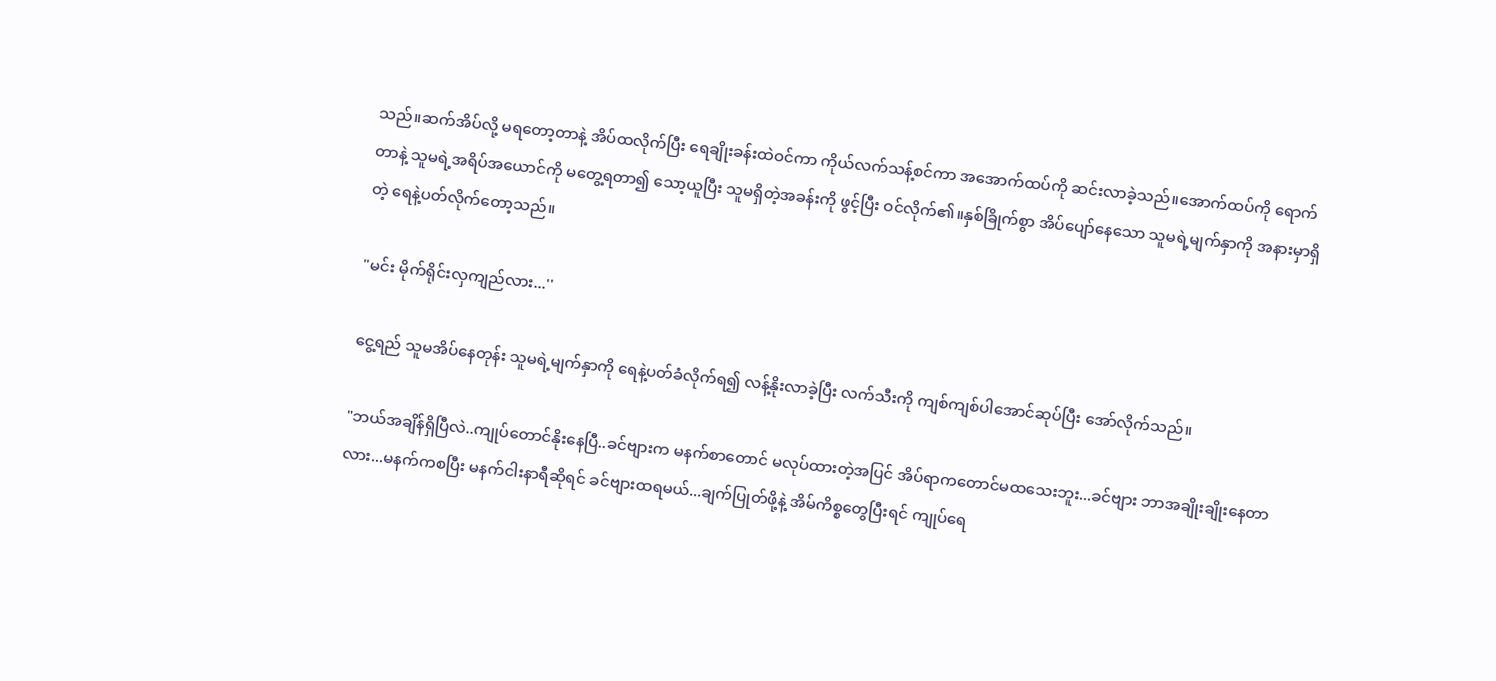သည်။ဆက်အိပ်လို့ မရတော့တာနဲ့ အိပ်ထလိုက်ပြီး ရေချိုးခန်းထဲဝင်ကာ ကိုယ်လက်သန့်စင်ကာ အအောက်ထပ်ကို ဆင်းလာခဲ့သည်။အောက်ထပ်ကို ရောက်တာနဲ့ သူမရဲ့အရိပ်အယောင်ကို မတွေ့ရတာ၍ သော့ယူပြီး သူမရှိတဲ့အခန်းကို ဖွင့်ပြီး ဝင်လိုက်၏။နှစ်ခြိုက်စွာ အိပ်ပျော်နေသော သူမရဲ့မျက်နှာကို အနားမှာရှိတဲ့ ရေနဲ့ပတ်လိုက်တော့သည်။

"မင်း မိုက်ရိုင်းလှကျည်လား...''

ငွေ့ရည် သူမအိပ်နေတုန်း သူမရဲ့မျက်နှာကို ရေနဲ့ပတ်ခံလိုက်ရ၍ လန့်နိုးလာခဲ့ပြီး လက်သီးကို ကျစ်ကျစ်ပါအောင်ဆုပ်ပြီး အော်လိုက်သည်။

"ဘယ်အချိန်ရှိပြီလဲ..ကျုပ်တောင်နိုးနေပြီ..ခင်ဗျားက မနက်စာတောင် မလုပ်ထားတဲ့အပြင် အိပ်ရာကတောင်မထသေးဘူး...ခင်ဗျား ဘာအချိုးချိုးနေတာလား...မနက်ကစပြီး မနက်ငါးနာရီဆိုရင် ခင်ဗျားထရမယ်...ချက်ပြုတ်ဖို့နဲ့ အိမ်ကိစ္စတွေပြီးရင် ကျုပ်ရေ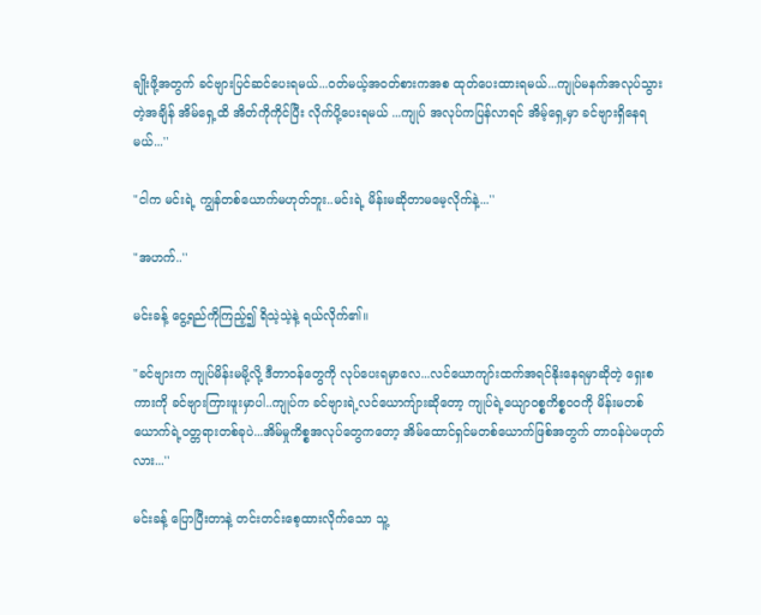ချိုးဖို့အတွက် ခင်ဗျားပြင်ဆင်ပေးရမယ်...ဝတ်မယ့်အဝတ်စားကအစ ထုတ်ပေးထားရမယ်...ကျုပ်မနက်အလုပ်သွားတဲ့အချိန် အိမ်ရှေ့ထိ အိတ်ကိုကိုင်ပြီး လိုက်ပို့ပေးရမယ် ...ကျုပ် အလုပ်ကပြန်လာရင် အိမ့်ရှေ့မှာ ခင်ဗျားရှိနေရမယ်...''

"ငါက မင်းရဲ့ ကျွန်တစ်ယောက်မဟုတ်ဘူး..မင်းရဲ့ မိန်းမဆိုတာမမေ့လိုက်နဲ့...''

"အဟက်..''

မင်းခန့် ငွေ့ရည်ကိုကြည့်၍ ရိသဲ့သဲ့နဲ့ ရယ်လိုက်၏။

"ခင်ဗျားက ကျုပ်မိန်းမမို့လို့ ဒီတာဝန်တွေကို လုပ်ပေးရမှာလေ...လင်ယောကျာ်းထက်အရင်နိုးနေရမှာဆိုတဲ့ ရှေးစကားကို ခင်ဗျားကြားဖူးမှာပါ..ကျုပ်က ခင်ဗျားရဲ့လင်ယောကျ်ားဆိုတော့ ကျုပ်ရဲ့ယျောဝစ္စကိစ္စဝဝကို မိန်းမတစ်ယောက်ရဲ့ဝတ္တရားတစ်ခုပဲ...အိမ်မှုကိစ္စအလုပ်တွေကတော့ အိမ်ထောင်ရှင်မတစ်ယောက်ဖြစ်အတွက် တာဝန်ပဲမဟုတ်လား...''

မင်းခန့် ပြောပြီးတာနဲ့ တင်းတင်းစေ့ထားလိုက်သော သူ့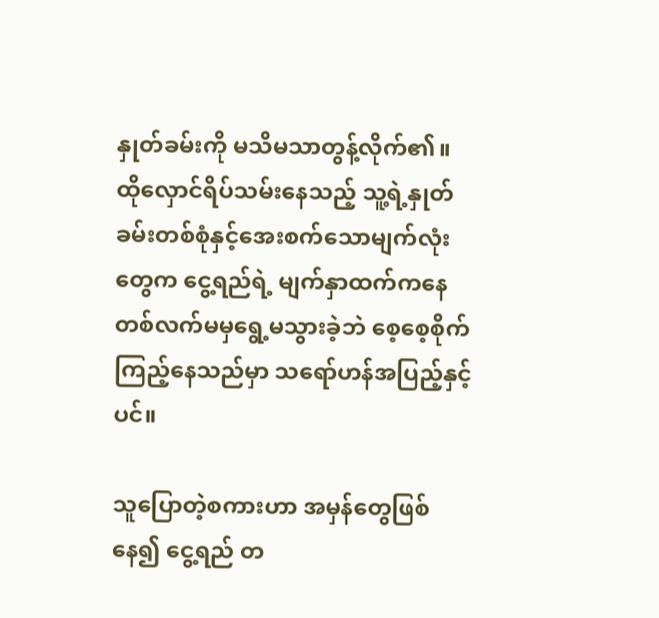နှုတ်ခမ်းကို မသိမသာတွန့်လိုက်၏။ ထိုလှောင်ရိပ်သမ်းနေသည့် သူ့ရဲ့နှုတ်ခမ်းတစ်စုံနှင့်အေးစက်သောမျက်လုံးတွေက ငွေ့ရည်ရဲ့ မျက်နှာထက်ကနေ တစ်လက်မမှရွေ့မသွားခဲ့ဘဲ စေ့စေ့စိုက်ကြည့်နေသည်မှာ သရော်ဟန်အပြည့်နှင့်ပင်။

သူပြောတဲ့စကားဟာ အမှန်တွေဖြစ်နေ၍ ငွေ့ရည် တ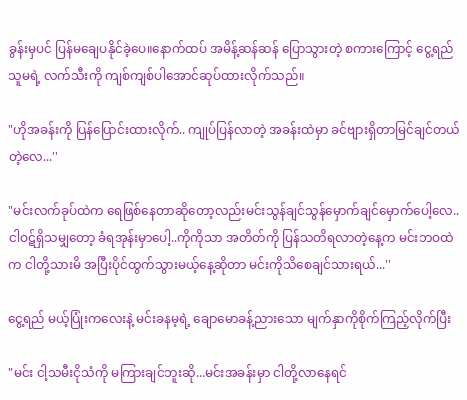ခွန်းမှပင် ပြန်မချေပနိုင်ခဲ့ပေ။နောက်ထပ် အမိန့်ဆန်ဆန် ပြောသွားတဲ့ စကားကြောင့် ငွေ့ရည် သူမရဲ့ လက်သီးကို ကျစ်ကျစ်ပါအောင်ဆုပ်ထားလိုက်သည်။

"ဟိုအခန်းကို ပြန်ပြောင်းထားလိုက်.. ကျုပ်ပြန်လာတဲ့ အခန်းထဲမှာ ခင်ဗျားရှိတာမြင်ချင်တယ်တဲ့လေ...''

"မင်းလက်ခုပ်ထဲက ရေဖြစ်နေတာဆိုတော့လည်းမင်းသွန်ချင်သွန်မှောက်ချင်မှောက်ပေါ့လေ..ငါဝဋ်ရှိသမျှတော့ ခံရအုန်းမှာပေါ့..ကိုကိုသာ အတိတ်ကို ပြန်သတိရလာတဲ့နေ့က မင်းဘဝထဲက ငါတို့သားမိ အပြီးပိုင်ထွက်သွားမယ့်နေ့ဆိုတာ မင်းကိုသိစေချင်သားရယ်...''

ငွေ့ရည် မယ့်ပြုံးကလေးနဲ့ မင်းခနမ့ရဲ့ ချောမောခန့်ညားသော မျက်နှာကိုစိုက်ကြည့်လိုက်ပြီး

"မင်း ငါ့သမီးငိုသံကို မကြားချင်ဘူးဆို...မင်းအခန်းမှာ ငါတို့လာနေရင်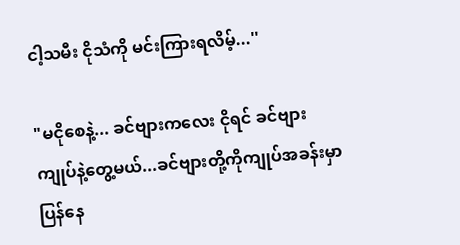ငါ့သမီး ငိုသံကို မင်းကြားရလိမ့်...''

"မငိုစေနဲ့... ခင်ဗျားကလေး ငိုရင် ခင်ဗျား ကျုပ်နဲ့တွေ့မယ်...ခင်ဗျားတို့ကိုကျုပ်အခန်းမှာပြန်နေ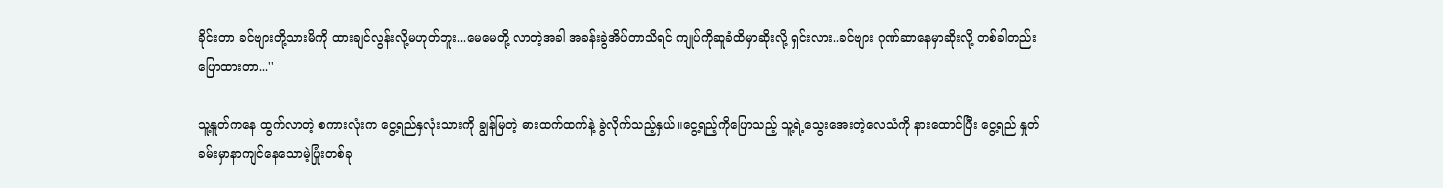ခိုင်းတာ ခင်ဗျားတို့သားမိကို ထားချင်လွန်းလို့မဟုတ်ဘူး...မေမေတို့ လာတဲ့အခါ အခန်းခွဲအိပ်တာသိရင် ကျုပ်ကိုဆူခံထိမှာဆိုးလို့ ရှင်းလား..ခင်ဗျား ဂုဏ်ဆာနေမှာဆိုးလို့ တစ်ခါတည်းပြောထားတာ...''

သူ့နူတ်ကနေ ထွက်လာတဲ့ စကားလုံးက ငွေ့ရည်နှလုံးသားကို ချွန်မြတဲ့ ဓားထက်ထက်နဲ့ ခွဲလိုက်သည့်နှယ်။ငွေ့ရည့်ကိုပြောသည့် သူ့ရဲ့သွေးအေးတဲ့လေသံကို နားထောင်ပြီး ငွေ့ရည် နှုတ်ခမ်းမှာနာကျင်နေသောမဲ့ပြုံးတစ်ခု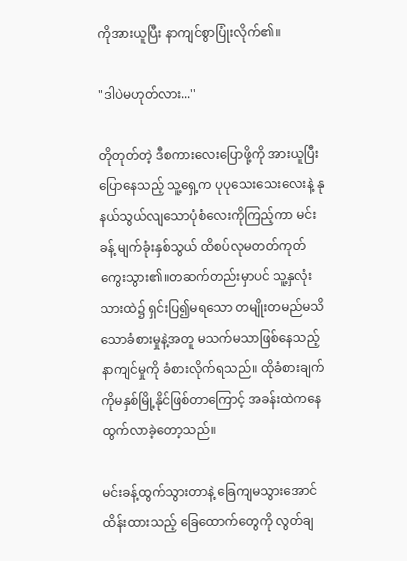ကိုအားယူပြီး နာကျင်စွာပြုံးလိုက်၏။

"ဒါပဲမဟုတ်လား...''

တိုတုတ်တဲ့ ဒီစကားလေးပြောဖို့ကို အားယူပြီးပြောနေသည့် သူ့ရှေ့က ပုပုသေးသေးလေးနဲ့ နုနယ်သွယ်လျသောပုံစံလေးကိုကြည့်ကာ မင်းခန့် မျက်ခုံးနှစ်သွယ် ထိစပ်လုမတတ်ကုတ်ကွေးသွား၏။တဆက်တည်းမှာပင် သူ့နှလုံးသားထဲ၌ ရှင်းပြ၍မရသော တမျိုးတမည်မသိသောခံစားမှုနဲ့အတူ မသက်မသာဖြစ်နေသည့်နာကျင်မှုကို ခံစားလိုက်ရသည်။ ထိုခံစားချက်ကိုမနှစ်မြို့နိုင်ဖြစ်တာကြောင့် အခန်းထဲကနေ ထွက်လာခဲ့တော့သည်။

မင်းခန့်ထွက်သွားတာနဲ့ ခြေကျမသွားအောင် ထိန်းထားသည့် ခြေထောက်တွေကို လွတ်ချ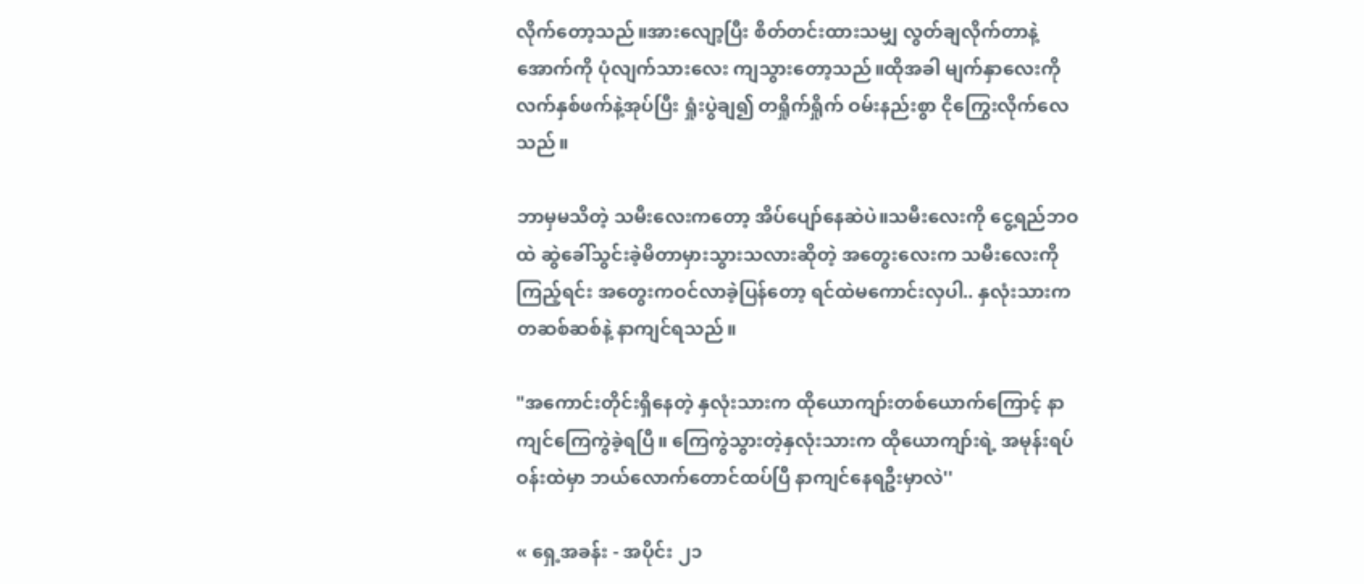လိုက်တော့သည်။အားလျော့ပြီး စိတ်တင်းထားသမျှ လွတ်ချလိုက်တာနဲ့ အောက်ကို ပုံလျက်သားလေး ကျသွားတော့သည်။ထိုအခါ မျက်နှာလေးကို လက်နှစ်ဖက်နဲ့အုပ်ပြီး ရှုံးပွဲချ၍ တရှိုက်ရှိုက် ဝမ်းနည်းစွာ ငိုကြွေးလိုက်လေသည်။

ဘာမှမသိတဲ့ သမီးလေးကတော့ အိပ်ပျော်နေဆဲပဲ။သမီးလေးကို ငွေ့ရည်ဘဝထဲ ဆွဲခေါ်သွင်းခဲ့မိတာမှားသွားသလားဆိုတဲ့ အတွေးလေးက သမီးလေးကိုကြည့်ရင်း အတွေးကဝင်လာခဲ့ပြန်တော့ ရင်ထဲမကောင်းလှပါ.. နှလုံးသားက တဆစ်ဆစ်နဲ့ နာကျင်ရသည်။

"အကောင်းတိုင်းရှိနေတဲ့ နှလုံးသားက ထိုယောကျာ်းတစ်ယောက်ကြောင့် နာကျင်ကြေကွဲခဲ့ရပြီ။ ကြေကွဲသွားတဲ့နှလုံးသားက ထိုယောကျာ်းရဲ့ အမုန်းရပ်ဝန်းထဲမှာ ဘယ်လောက်တောင်ထပ်ပြီ နာကျင်နေရဦးမှာလဲ''

« ရှေ့အခန်း - အပိုင်း ၂၁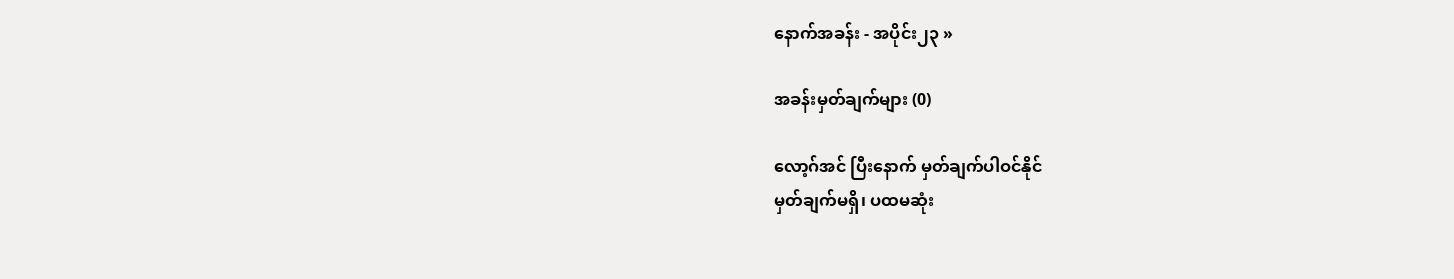နောက်အခန်း - အပိုင်း၂၃ »

အခန်းမှတ်ချက်များ (0)

လော့ဂ်အင် ပြီးနောက် မှတ်ချက်ပါဝင်နိုင်
မှတ်ချက်မရှိ၊ ပထမဆုံး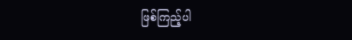ဖြစ်ကြည့်ပါ